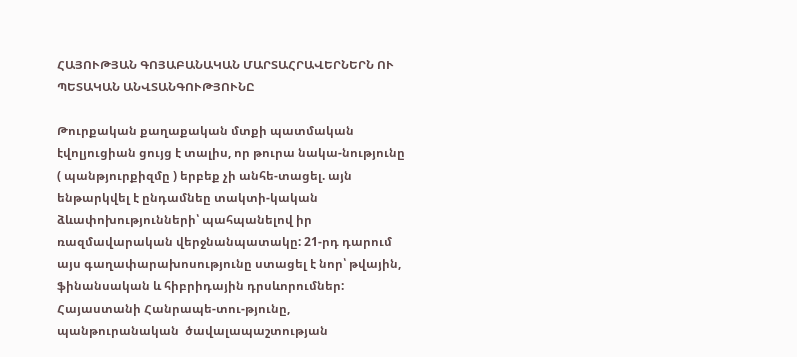ՀԱՅՈՒԹՅԱՆ ԳՈՅԱԲԱՆԱԿԱՆ ՄԱՐՏԱՀՐԱՎԵՐՆԵՐՆ ՈՒ ՊԵՏԱԿԱՆ ԱՆՎՏԱՆԳՈՒԹՅՈՒՆԸ

Թուրքական քաղաքական մտքի պատմական էվոլյուցիան ցույց է տալիս, որ թուրա նակա-նությունը ( պանթյուրքիզմը ) երբեք չի անհե-տացել. այն ենթարկվել է ընդամնեը տակտի-կական ձևափոխությունների՝ պահպանելով իր ռազմավարական վերջնանպատակը: 21-րդ դարում այս գաղափարախոսությունը ստացել է նոր՝ թվային, ֆինանսական և հիբրիդային դրսևորումներ: Հայաստանի Հանրապե-տու-թյունը,  պանթուրանական  ծավալապաշտության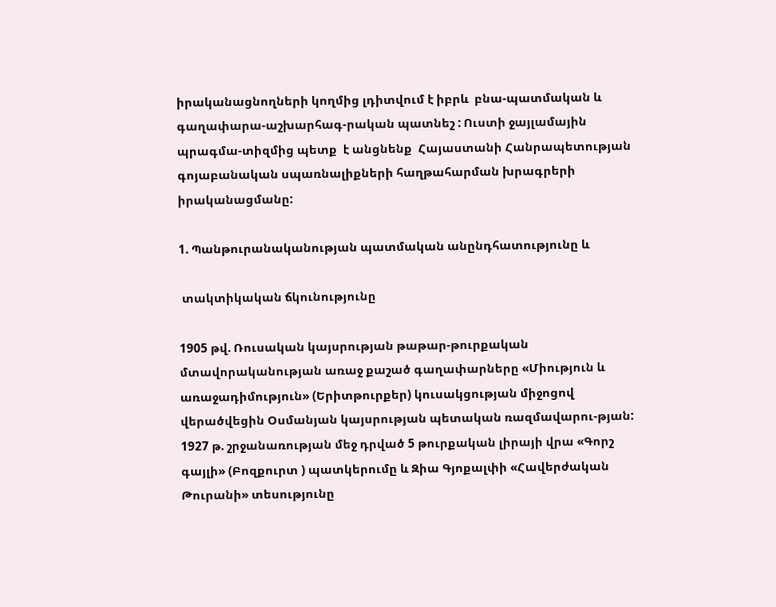իրականացնողների կողմից լդիտվում է իբրև  բնա-պատմական և գաղափարա-աշխարհագ-րական պատնեշ : Ուստի ջայլամային պրագմա-տիզմից պետք  է անցնենք  Հայաստանի Հանրապետության  գոյաբանական սպառնալիքների հաղթահարման խրագրերի իրականացմանը:

1. Պանթուրանականության պատմական անընդհատությունը և

 տակտիկական ճկունությունը

1905 թվ. Ռուսական կայսրության թաթար-թուրքական մտավորականության առաջ քաշած գաղափարները «Միություն և առաջադիմություն» (Երիտթուրքեր) կուսակցության միջոցով վերածվեցին Օսմանյան կայսրության պետական ռազմավարու-թյան: 1927 թ. շրջանառության մեջ դրված 5 թուրքական լիրայի վրա «Գորշ գայլի» (Բոզքուրտ ) պատկերումը և Զիա Գյոքալփի «Հավերժական Թուրանի» տեսությունը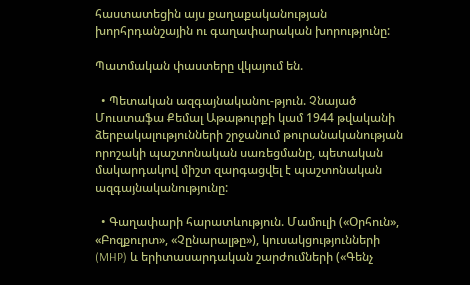հաստատեցին այս քաղաքականության խորհրդանշային ու գաղափարական խորությունը:

Պատմական փաստերը վկայում են.

  • Պետական ազգայնականու-թյուն. Չնայած Մուստաֆա Քեմալ Աթաթուրքի կամ 1944 թվականի ձերբակալությունների շրջանում թուրանականության որոշակի պաշտոնական սառեցմանը, պետական մակարդակով միշտ զարգացվել է պաշտոնական ազգայնականությունը:

  • Գաղափարի հարատևություն. Մամուլի («Օրհուն», «Բոզքուրտ», «Չընարալթը»), կուսակցությունների (MHP) և երիտասարդական շարժումների («Գենչ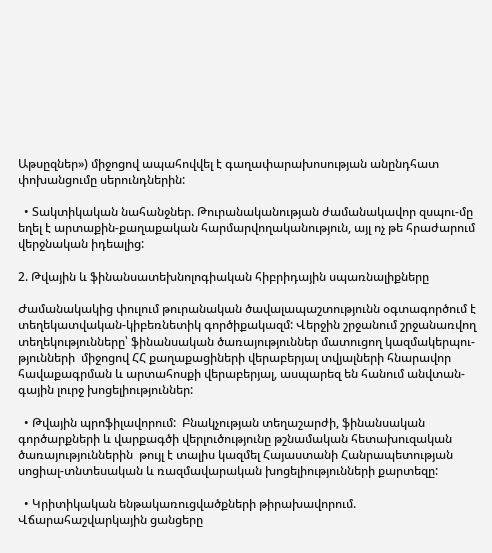Աթսըզներ») միջոցով ապահովվել է գաղափարախոսության անընդհատ փոխանցումը սերունդներին:

  • Տակտիկական նահանջներ. Թուրանականության ժամանակավոր զսպու-մը եղել է արտաքին-քաղաքական հարմարվողականություն, այլ ոչ թե հրաժարում վերջնական իդեալից:

2. Թվային և ֆինանսատեխնոլոգիական հիբրիդային սպառնալիքները

Ժամանակակից փուլում թուրանական ծավալապաշտությունն օգտագործում է տեղեկատվական-կիբեռնետիկ գործիքակազմ: Վերջին շրջանում շրջանառվող տեղեկությունները՝ ֆինանսական ծառայություններ մատուցող կազմակերպու-թյունների  միջոցով ՀՀ քաղաքացիների վերաբերյալ տվյալների հնարավոր հավաքագրման և արտահոսքի վերաբերյալ, ասպարեզ են հանում անվտան-գային լուրջ խոցելիություններ:

  • Թվային պրոֆիլավորում:  Բնակչության տեղաշարժի, ֆինանսական գործարքների և վարքագծի վերլուծությունը թշնամական հետախուզական ծառայություններին  թույլ է տալիս կազմել Հայաստանի Հանրապետության սոցիալ-տնտեսական և ռազմավարական խոցելիությունների քարտեզը:

  • Կրիտիկական ենթակառուցվածքների թիրախավորում. Վճարահաշվարկային ցանցերը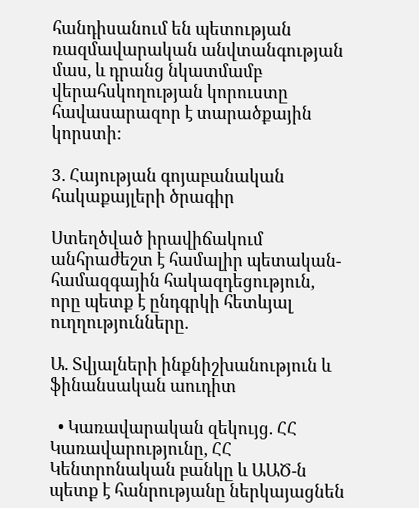հանդիսանում են պետության ռազմավարական անվտանգության մաս, և դրանց նկատմամբ վերահսկողության կորուստը հավասարազոր է տարածքային կորստի:

3. Հայության գոյաբանական հակաքայլերի ծրագիր

Ստեղծված իրավիճակում անհրաժեշտ է համալիր պետական-համազգային հակազդեցություն, որը պետք է ընդգրկի հետևյալ ուղղությունները.

Ա. Տվյալների ինքնիշխանություն և ֆինանսական աուդիտ

  • Կառավարական զեկույց. ՀՀ Կառավարությունը, ՀՀ Կենտրոնական բանկը և ԱԱԾ-ն պետք է հանրությանը ներկայացնեն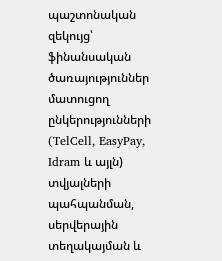պաշտոնական զեկույց՝ ֆինանսական ծառայություններ մատուցող ընկերությունների (TelCell, EasyPay, Idram և այլն) տվյալների պահպանման, սերվերային տեղակայման և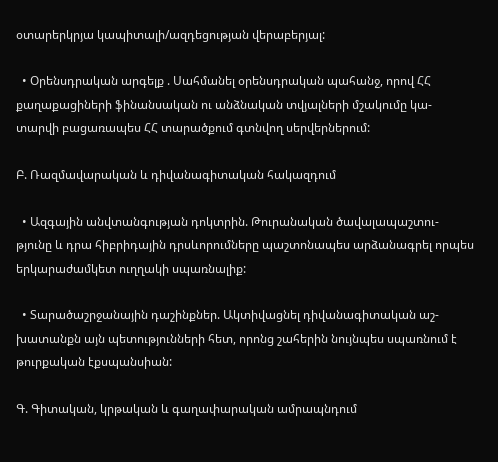օտարերկրյա կապիտալի/ազդեցության վերաբերյալ:

  • Օրենսդրական արգելք . Սահմանել օրենսդրական պահանջ, որով ՀՀ քաղաքացիների ֆինանսական ու անձնական տվյալների մշակումը կա-տարվի բացառապես ՀՀ տարածքում գտնվող սերվերներում:

Բ. Ռազմավարական և դիվանագիտական հակազդում

  • Ազգային անվտանգության դոկտրին. Թուրանական ծավալապաշտու-թյունը և դրա հիբրիդային դրսևորումները պաշտոնապես արձանագրել որպես երկարաժամկետ ուղղակի սպառնալիք:

  • Տարածաշրջանային դաշինքներ. Ակտիվացնել դիվանագիտական աշ-խատանքն այն պետությունների հետ, որոնց շահերին նույնպես սպառնում է թուրքական էքսպանսիան:

Գ. Գիտական, կրթական և գաղափարական ամրապնդում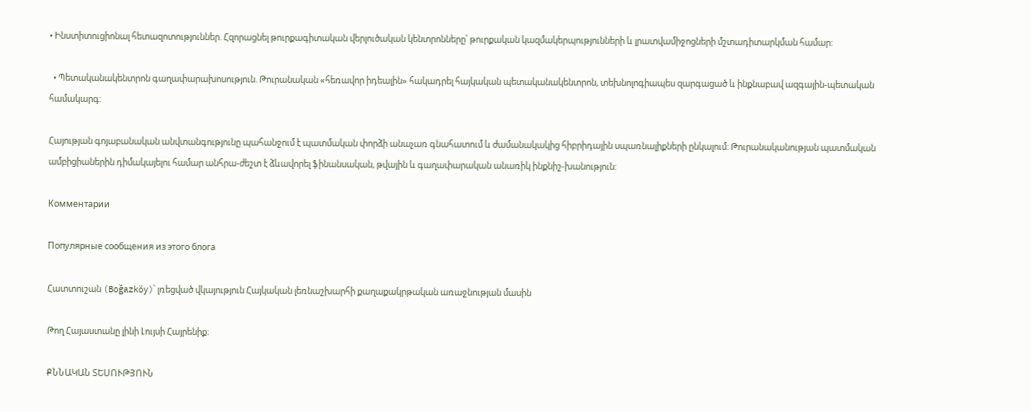• Ինստիտուցիոնալ հետազոտություններ. Հզորացնել թուրքագիտական վերլուծական կենտրոնները՝ թուրքական կազմակերպությունների և լրատվամիջոցների մշտադիտարկման համար:

  • Պետականակենտրոն գաղափարախոսություն. Թուրանական «հեռավոր իդեալին» հակադրել հայկական պետականակենտրոն, տեխնոլոգիապես զարգացած և ինքնաբավ ազգային-պետական համակարգ:

Հայության գոյաբանական անվտանգությունը պահանջում է պատմական փորձի անաչառ գնահատում և ժամանակակից հիբրիդային սպառնալիքների ընկալում: Թուրանականության պատմական ամբիցիաներին դիմակայելու համար անհրա-ժեշտ է ձևավորել ֆինանսական, թվային և գաղափարական անառիկ ինքնիշ-խանություն:

Комментарии

Популярные сообщения из этого блога

Հատտուշան (Boğazköy)՝ լռեցված վկայություն Հայկական լեռնաշխարհի քաղաքակրթական առաջնության մասին

Թող Հայաստանը լինի Լույսի Հայրենիք։

ՔՆՆԱԿԱՆ ՏԵՍՈՒԹՅՈՒՆ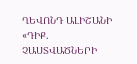ՂԵՎՈՆԴ ԱԼԻՇԱՆԻ «ԴԻՔ. ՉԱՍՏՎԱԾՆԵՐԻ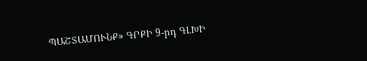ՊԱՇՏԱՄՈՒՆՔ» ԳՐՔԻ 9-րդ ԳԼԽԻ